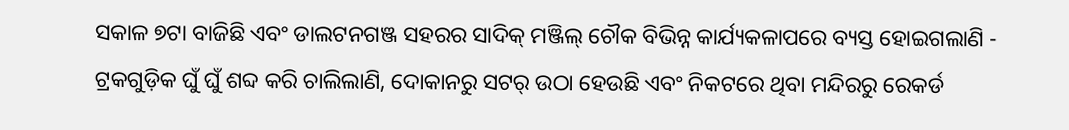ସକାଳ ୭ଟା ବାଜିଛି ଏବଂ ଡାଲଟନଗଞ୍ଜ ସହରର ସାଦିକ୍ ମଞ୍ଜିଲ୍ ଚୌକ ବିଭିନ୍ନ କାର୍ଯ୍ୟକଳାପରେ ବ୍ୟସ୍ତ ହୋଇଗଲାଣି - ଟ୍ରକଗୁଡ଼ିକ ଘୁଁ ଘୁଁ ଶବ୍ଦ କରି ଚାଲିଲାଣି, ଦୋକାନରୁ ସଟର୍ ଉଠା ହେଉଛି ଏବଂ ନିକଟରେ ଥିବା ମନ୍ଦିରରୁ ରେକର୍ଡ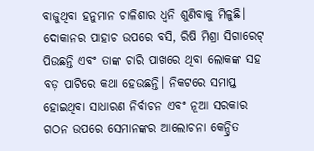ବାଜୁଥିବା ହନୁମାନ ଚାଳିଶାର ଧ୍ୱନି ଶୁଣିବାକୁ ମିଳୁଛି।
ଦୋକାନର ପାହାଚ ଉପରେ ବସି, ରିଷି ମିଶ୍ରା ସିଗାରେଟ୍ ପିଉଛନ୍ତି ଏବଂ ତାଙ୍କ ଚାରି ପାଖରେ ଥିବା ଲୋକଙ୍କ ସହ ବଡ଼ ପାଟିରେ କଥା ହେଉଛନ୍ତି। ନିକଟରେ ସମାପ୍ତ ହୋଇଥିବା ସାଧାରଣ ନିର୍ବାଚନ ଏବଂ ନୂଆ ସରକାର ଗଠନ ଉପରେ ସେମାନଙ୍କର ଆଲୋଚନା କେନ୍ଦ୍ରିତ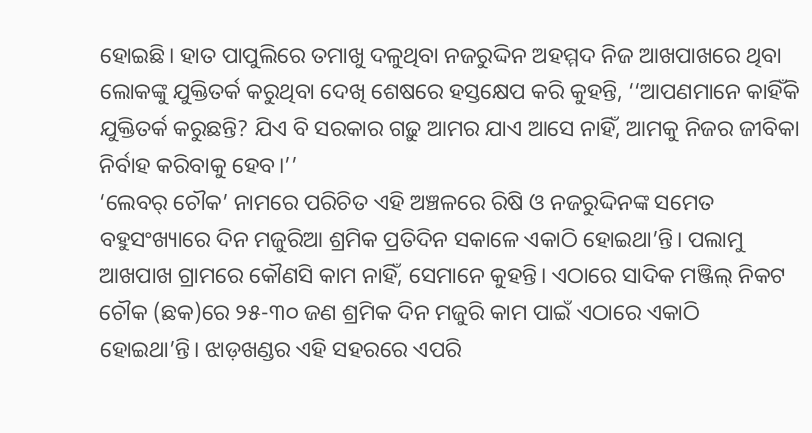ହୋଇଛି। ହାତ ପାପୁଲିରେ ତମାଖୁ ଦଳୁଥିବା ନଜରୁଦ୍ଦିନ ଅହମ୍ମଦ ନିଜ ଆଖପାଖରେ ଥିବା ଲୋକଙ୍କୁ ଯୁକ୍ତିତର୍କ କରୁଥିବା ଦେଖି ଶେଷରେ ହସ୍ତକ୍ଷେପ କରି କୁହନ୍ତି, ‘‘ଆପଣମାନେ କାହିଁକି ଯୁକ୍ତିତର୍କ କରୁଛନ୍ତି? ଯିଏ ବି ସରକାର ଗଢ଼ୁ ଆମର ଯାଏ ଆସେ ନାହିଁ, ଆମକୁ ନିଜର ଜୀବିକା ନିର୍ବାହ କରିବାକୁ ହେବ।’’
‘ଲେବର୍ ଚୌକ’ ନାମରେ ପରିଚିତ ଏହି ଅଞ୍ଚଳରେ ରିଷି ଓ ନଜରୁଦ୍ଦିନଙ୍କ ସମେତ ବହୁସଂଖ୍ୟାରେ ଦିନ ମଜୁରିଆ ଶ୍ରମିକ ପ୍ରତିଦିନ ସକାଳେ ଏକାଠି ହୋଇଥା’ନ୍ତି। ପଲାମୁ ଆଖପାଖ ଗ୍ରାମରେ କୌଣସି କାମ ନାହିଁ, ସେମାନେ କୁହନ୍ତି। ଏଠାରେ ସାଦିକ ମଞ୍ଜିଲ୍ ନିକଟ ଚୌକ (ଛକ)ରେ ୨୫-୩୦ ଜଣ ଶ୍ରମିକ ଦିନ ମଜୁରି କାମ ପାଇଁ ଏଠାରେ ଏକାଠି ହୋଇଥା’ନ୍ତି। ଝାଡ଼ଖଣ୍ଡର ଏହି ସହରରେ ଏପରି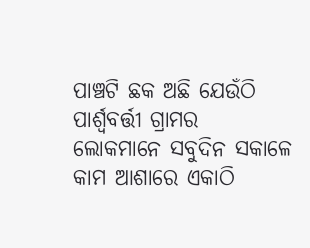ପାଞ୍ଚଟି ଛକ ଅଛି ଯେଉଁଠି ପାର୍ଶ୍ୱବର୍ତ୍ତୀ ଗ୍ରାମର ଲୋକମାନେ ସବୁଦିନ ସକାଳେ କାମ ଆଶାରେ ଏକାଠି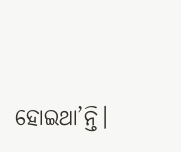ହୋଇଥା’ନ୍ତି।